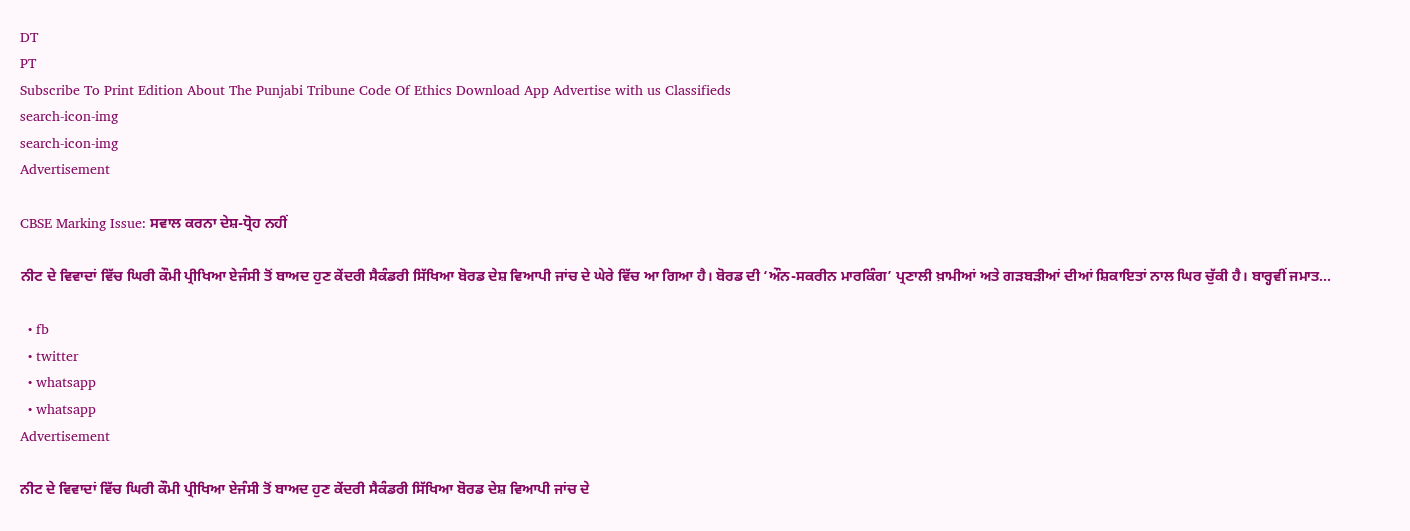DT
PT
Subscribe To Print Edition About The Punjabi Tribune Code Of Ethics Download App Advertise with us Classifieds
search-icon-img
search-icon-img
Advertisement

CBSE Marking Issue: ਸਵਾਲ ਕਰਨਾ ਦੇਸ਼-ਧ੍ਰੋਹ ਨਹੀਂ

ਨੀਟ ਦੇ ਵਿਵਾਦਾਂ ਵਿੱਚ ਘਿਰੀ ਕੌਮੀ ਪ੍ਰੀਖਿਆ ਏਜੰਸੀ ਤੋਂ ਬਾਅਦ ਹੁਣ ਕੇਂਦਰੀ ਸੈਕੰਡਰੀ ਸਿੱਖਿਆ ਬੋਰਡ ਦੇਸ਼ ਵਿਆਪੀ ਜਾਂਚ ਦੇ ਘੇਰੇ ਵਿੱਚ ਆ ਗਿਆ ਹੈ। ਬੋਰਡ ਦੀ ‘ਔਨ-ਸਕਰੀਨ ਮਾਰਕਿੰਗ’ ਪ੍ਰਣਾਲੀ ਖ਼ਾਮੀਆਂ ਅਤੇ ਗੜਬੜੀਆਂ ਦੀਆਂ ਸ਼ਿਕਾਇਤਾਂ ਨਾਲ ਘਿਰ ਚੁੱਕੀ ਹੈ। ਬਾਰ੍ਹਵੀਂ ਜਮਾਤ...

  • fb
  • twitter
  • whatsapp
  • whatsapp
Advertisement

ਨੀਟ ਦੇ ਵਿਵਾਦਾਂ ਵਿੱਚ ਘਿਰੀ ਕੌਮੀ ਪ੍ਰੀਖਿਆ ਏਜੰਸੀ ਤੋਂ ਬਾਅਦ ਹੁਣ ਕੇਂਦਰੀ ਸੈਕੰਡਰੀ ਸਿੱਖਿਆ ਬੋਰਡ ਦੇਸ਼ ਵਿਆਪੀ ਜਾਂਚ ਦੇ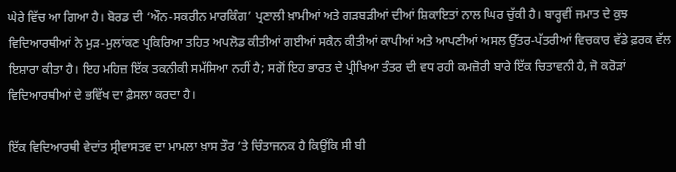ਘੇਰੇ ਵਿੱਚ ਆ ਗਿਆ ਹੈ। ਬੋਰਡ ਦੀ ‘ਔਨ-ਸਕਰੀਨ ਮਾਰਕਿੰਗ’ ਪ੍ਰਣਾਲੀ ਖ਼ਾਮੀਆਂ ਅਤੇ ਗੜਬੜੀਆਂ ਦੀਆਂ ਸ਼ਿਕਾਇਤਾਂ ਨਾਲ ਘਿਰ ਚੁੱਕੀ ਹੈ। ਬਾਰ੍ਹਵੀਂ ਜਮਾਤ ਦੇ ਕੁਝ ਵਿਦਿਆਰਥੀਆਂ ਨੇ ਮੁੜ-ਮੁਲਾਂਕਣ ਪ੍ਰਕਿਰਿਆ ਤਹਿਤ ਅਪਲੋਡ ਕੀਤੀਆਂ ਗਈਆਂ ਸਕੈਨ ਕੀਤੀਆਂ ਕਾਪੀਆਂ ਅਤੇ ਆਪਣੀਆਂ ਅਸਲ ਉੱਤਰ-ਪੱਤਰੀਆਂ ਵਿਚਕਾਰ ਵੱਡੇ ਫ਼ਰਕ ਵੱਲ ਇਸ਼ਾਰਾ ਕੀਤਾ ਹੈ। ਇਹ ਮਹਿਜ਼ ਇੱਕ ਤਕਨੀਕੀ ਸਮੱਸਿਆ ਨਹੀਂ ਹੈ; ਸਗੋਂ ਇਹ ਭਾਰਤ ਦੇ ਪ੍ਰੀਖਿਆ ਤੰਤਰ ਦੀ ਵਧ ਰਹੀ ਕਮਜ਼ੋਰੀ ਬਾਰੇ ਇੱਕ ਚਿਤਾਵਨੀ ਹੈ, ਜੋ ਕਰੋੜਾਂ ਵਿਦਿਆਰਥੀਆਂ ਦੇ ਭਵਿੱਖ ਦਾ ਫ਼ੈਸਲਾ ਕਰਦਾ ਹੈ।

ਇੱਕ ਵਿਦਿਆਰਥੀ ਵੇਦਾਂਤ ਸ੍ਰੀਵਾਸਤਵ ਦਾ ਮਾਮਲਾ ਖ਼ਾਸ ਤੌਰ ’ਤੇ ਚਿੰਤਾਜਨਕ ਹੈ ਕਿਉਂਕਿ ਸੀ ਬੀ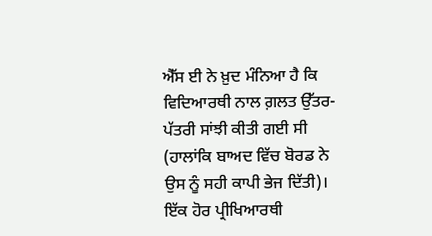ਐੱਸ ਈ ਨੇ ਖ਼ੁਦ ਮੰਨਿਆ ਹੈ ਕਿ ਵਿਦਿਆਰਥੀ ਨਾਲ ਗ਼ਲਤ ਉੱਤਰ-ਪੱਤਰੀ ਸਾਂਝੀ ਕੀਤੀ ਗਈ ਸੀ (ਹਾਲਾਂਕਿ ਬਾਅਦ ਵਿੱਚ ਬੋਰਡ ਨੇ ਉਸ ਨੂੰ ਸਹੀ ਕਾਪੀ ਭੇਜ ਦਿੱਤੀ)। ਇੱਕ ਹੋਰ ਪ੍ਰੀਖਿਆਰਥੀ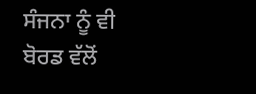ਸੰਜਨਾ ਨੂੰ ਵੀ ਬੋਰਡ ਵੱਲੋਂ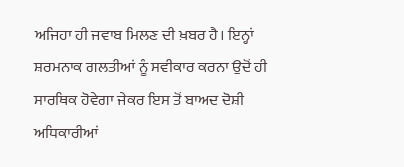ਅਜਿਹਾ ਹੀ ਜਵਾਬ ਮਿਲਣ ਦੀ ਖ਼ਬਰ ਹੈ। ਇਨ੍ਹਾਂ ਸ਼ਰਮਨਾਕ ਗਲਤੀਆਂ ਨੂੰ ਸਵੀਕਾਰ ਕਰਨਾ ਉਦੋਂ ਹੀ ਸਾਰਥਿਕ ਹੋਵੇਗਾ ਜੇਕਰ ਇਸ ਤੋਂ ਬਾਅਦ ਦੋਸ਼ੀ ਅਧਿਕਾਰੀਆਂ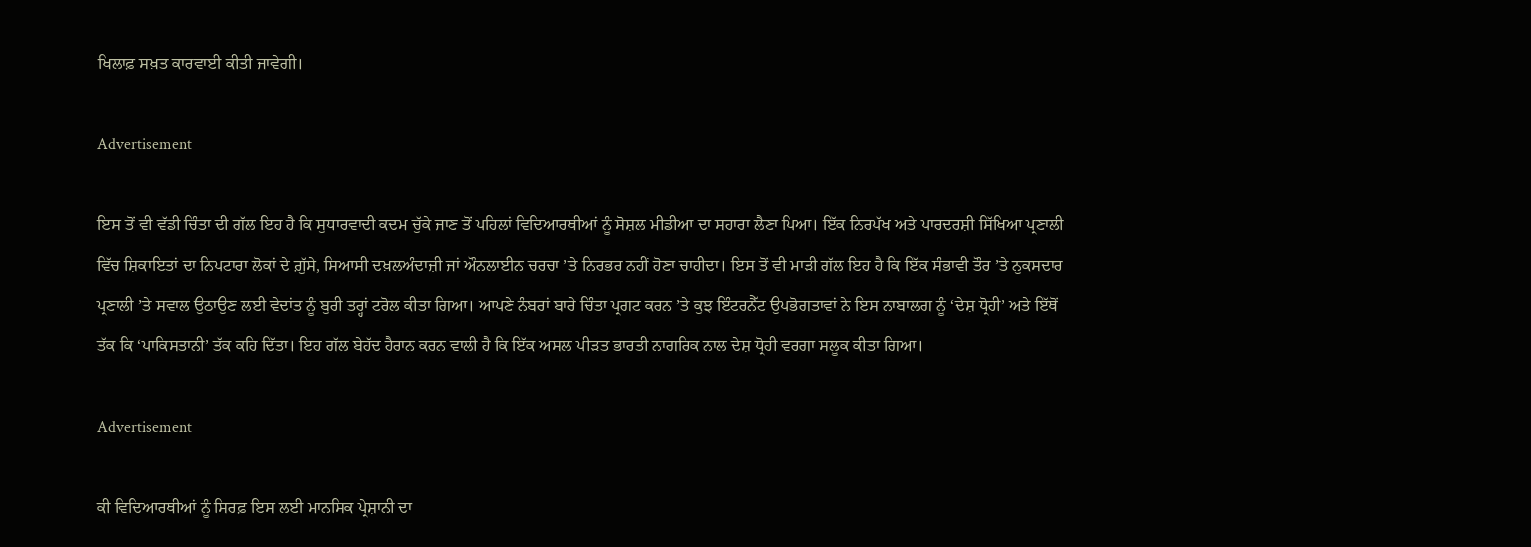ਖਿਲਾਫ਼ ਸਖ਼ਤ ਕਾਰਵਾਈ ਕੀਤੀ ਜਾਵੇਗੀ।

Advertisement

ਇਸ ਤੋਂ ਵੀ ਵੱਡੀ ਚਿੰਤਾ ਦੀ ਗੱਲ ਇਹ ਹੈ ਕਿ ਸੁਧਾਰਵਾਦੀ ਕਦਮ ਚੁੱਕੇ ਜਾਣ ਤੋਂ ਪਹਿਲਾਂ ਵਿਦਿਆਰਥੀਆਂ ਨੂੰ ਸੋਸ਼ਲ ਮੀਡੀਆ ਦਾ ਸਹਾਰਾ ਲੈਣਾ ਪਿਆ। ਇੱਕ ਨਿਰਪੱਖ ਅਤੇ ਪਾਰਦਰਸ਼ੀ ਸਿੱਖਿਆ ਪ੍ਰਣਾਲੀ ਵਿੱਚ ਸ਼ਿਕਾਇਤਾਂ ਦਾ ਨਿਪਟਾਰਾ ਲੋਕਾਂ ਦੇ ਗ਼ੁੱਸੇ, ਸਿਆਸੀ ਦਖ਼ਲਅੰਦਾਜ਼ੀ ਜਾਂ ਔਨਲਾਈਨ ਚਰਚਾ ’ਤੇ ਨਿਰਭਰ ਨਹੀਂ ਹੋਣਾ ਚਾਹੀਦਾ। ਇਸ ਤੋਂ ਵੀ ਮਾੜੀ ਗੱਲ ਇਹ ਹੈ ਕਿ ਇੱਕ ਸੰਭਾਵੀ ਤੌਰ ’ਤੇ ਨੁਕਸਦਾਰ ਪ੍ਰਣਾਲੀ ’ਤੇ ਸਵਾਲ ਉਠਾਉਣ ਲਈ ਵੇਦਾਂਤ ਨੂੰ ਬੁਰੀ ਤਰ੍ਹਾਂ ਟਰੋਲ ਕੀਤਾ ਗਿਆ। ਆਪਣੇ ਨੰਬਰਾਂ ਬਾਰੇ ਚਿੰਤਾ ਪ੍ਰਗਟ ਕਰਨ ’ਤੇ ਕੁਝ ਇੰਟਰਨੈੱਟ ਉਪਭੋਗਤਾਵਾਂ ਨੇ ਇਸ ਨਾਬਾਲਗ ਨੂੰ ‘ਦੇਸ਼ ਧ੍ਰੋਹੀ’ ਅਤੇ ਇੱਥੋਂ ਤੱਕ ਕਿ ‘ਪਾਕਿਸਤਾਨੀ’ ਤੱਕ ਕਹਿ ਦਿੱਤਾ। ਇਹ ਗੱਲ ਬੇਹੱਦ ਹੈਰਾਨ ਕਰਨ ਵਾਲੀ ਹੈ ਕਿ ਇੱਕ ਅਸਲ ਪੀੜਤ ਭਾਰਤੀ ਨਾਗਰਿਕ ਨਾਲ ਦੇਸ਼ ਧ੍ਰੋਹੀ ਵਰਗਾ ਸਲੂਕ ਕੀਤਾ ਗਿਆ।

Advertisement

ਕੀ ਵਿਦਿਆਰਥੀਆਂ ਨੂੰ ਸਿਰਫ਼ ਇਸ ਲਈ ਮਾਨਸਿਕ ਪ੍ਰੇਸ਼ਾਨੀ ਦਾ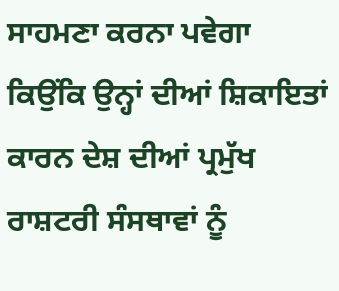ਸਾਹਮਣਾ ਕਰਨਾ ਪਵੇਗਾ ਕਿਉਂਕਿ ਉਨ੍ਹਾਂ ਦੀਆਂ ਸ਼ਿਕਾਇਤਾਂ ਕਾਰਨ ਦੇਸ਼ ਦੀਆਂ ਪ੍ਰਮੁੱਖ ਰਾਸ਼ਟਰੀ ਸੰਸਥਾਵਾਂ ਨੂੰ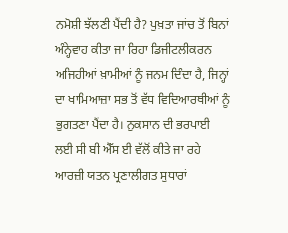ਨਮੋਸ਼ੀ ਝੱਲਣੀ ਪੈਂਦੀ ਹੈ? ਪੁਖ਼ਤਾ ਜਾਂਚ ਤੋਂ ਬਿਨਾਂ ਅੰਨ੍ਹੇਵਾਹ ਕੀਤਾ ਜਾ ਰਿਹਾ ਡਿਜੀਟਲੀਕਰਨ ਅਜਿਹੀਆਂ ਖ਼ਾਮੀਆਂ ਨੂੰ ਜਨਮ ਦਿੰਦਾ ਹੈ, ਜਿਨ੍ਹਾਂ ਦਾ ਖਾਮਿਆਜ਼ਾ ਸਭ ਤੋਂ ਵੱਧ ਵਿਦਿਆਰਥੀਆਂ ਨੂੰ ਭੁਗਤਣਾ ਪੈਂਦਾ ਹੈ। ਨੁਕਸਾਨ ਦੀ ਭਰਪਾਈ ਲਈ ਸੀ ਬੀ ਐੱਸ ਈ ਵੱਲੋਂ ਕੀਤੇ ਜਾ ਰਹੇ ਆਰਜ਼ੀ ਯਤਨ ਪ੍ਰਣਾਲੀਗਤ ਸੁਧਾਰਾਂ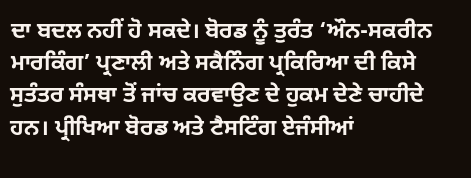ਦਾ ਬਦਲ ਨਹੀਂ ਹੋ ਸਕਦੇ। ਬੋਰਡ ਨੂੰ ਤੁਰੰਤ ‘ਔਨ-ਸਕਰੀਨ ਮਾਰਕਿੰਗ’ ਪ੍ਰਣਾਲੀ ਅਤੇ ਸਕੈਨਿੰਗ ਪ੍ਰਕਿਰਿਆ ਦੀ ਕਿਸੇ ਸੁਤੰਤਰ ਸੰਸਥਾ ਤੋਂ ਜਾਂਚ ਕਰਵਾਉਣ ਦੇ ਹੁਕਮ ਦੇਣੇ ਚਾਹੀਦੇ ਹਨ। ਪ੍ਰੀਖਿਆ ਬੋਰਡ ਅਤੇ ਟੈਸਟਿੰਗ ਏਜੰਸੀਆਂ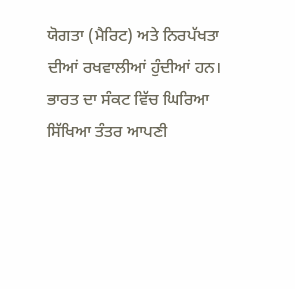ਯੋਗਤਾ (ਮੈਰਿਟ) ਅਤੇ ਨਿਰਪੱਖਤਾ ਦੀਆਂ ਰਖਵਾਲੀਆਂ ਹੁੰਦੀਆਂ ਹਨ। ਭਾਰਤ ਦਾ ਸੰਕਟ ਵਿੱਚ ਘਿਰਿਆ ਸਿੱਖਿਆ ਤੰਤਰ ਆਪਣੀ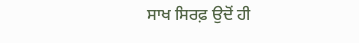ਸਾਖ ਸਿਰਫ਼ ਉਦੋਂ ਹੀ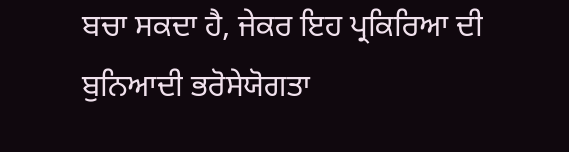ਬਚਾ ਸਕਦਾ ਹੈ, ਜੇਕਰ ਇਹ ਪ੍ਰਕਿਰਿਆ ਦੀ ਬੁਨਿਆਦੀ ਭਰੋਸੇਯੋਗਤਾ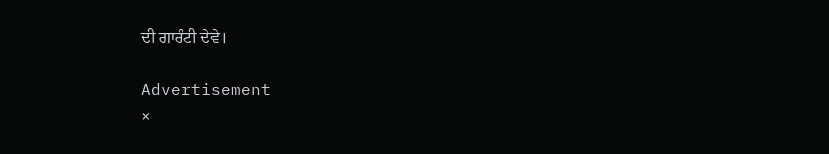ਦੀ ਗਾਰੰਟੀ ਦੇਵੇ।

Advertisement
×